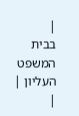|
בבית המשפט העליון |
|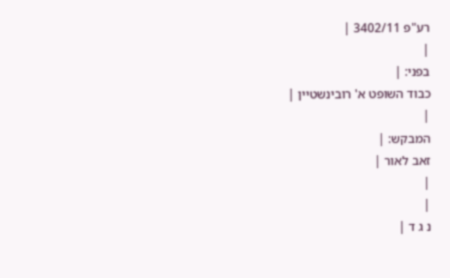רע"פ 3402/11 |
|
בפני: |
כבוד השופט א' רובינשטיין |
|
המבקש: |
זאב לאור |
|
|
נ ג ד |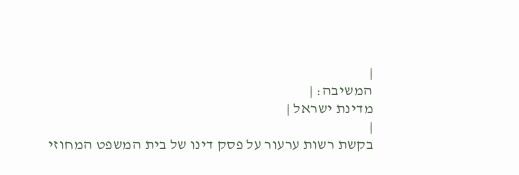|
המשיבה: |
מדינת ישראל |
|
בקשת רשות ערעור על פסק דינו של בית המשפט המחוזי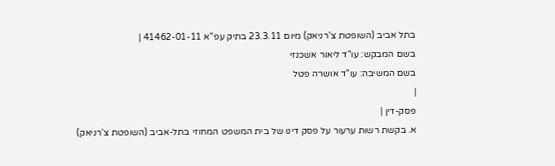בתל אביב (השופטת צ'רניאק) מיום 23.3.11 בתיק עפ"א 41462-01-11 |
בשם המבקש: עו"ד ליאור אשכנזי
בשם המשיבה: עו"ד אושרה פטל
|
פסק-דין |
א. בקשת רשות ערעור על פסק דינו של בית המשפט המחוזי בתל-אביב (השופטת צ'רניאק)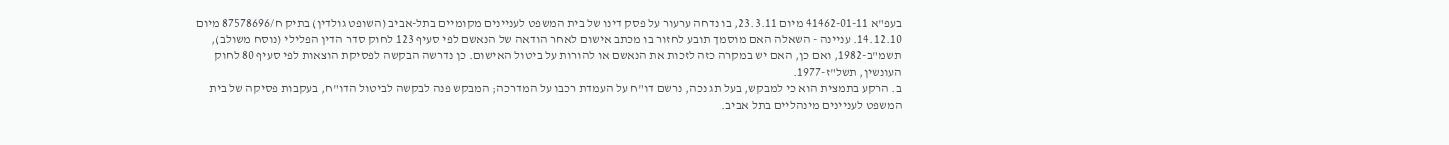בעפ"א 41462-01-11 מיום 23.3.11, בו נדחה ערעור על פסק דינו של בית המשפט לעניינים מקומיים בתל-אביב (השופט גולדין) בתיק ח/87578696 מיום 14.12.10. עניינה - השאלה האם מוסמך תובע לחזור בו מכתב אישום לאחר הודאה של הנאשם לפי סעיף 123 לחוק סדר הדין הפלילי (נוסח משולב), תשמ"ב-1982, ואם כן, האם יש במקרה כזה לזכות את הנאשם או להורות על ביטול האישום. כן נדרשה הבקשה לפסיקת הוצאות לפי סעיף 80 לחוק העונשין, תשל"ז-1977.
ב. הרקע בתמצית הוא כי למבקש, בעל תג נכה, נרשם דו"ח על העמדת רכבו על המדרכה; המבקש פנה לבקשה לביטול הדו"ח, בעקבות פסיקה של בית המשפט לעניינים מינהליים בתל אביב.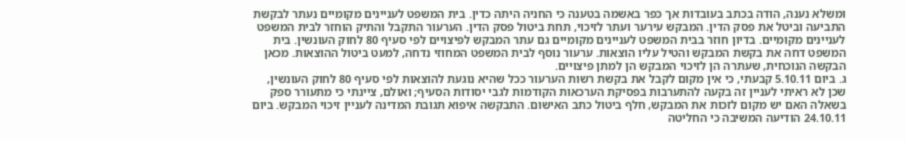ומשלא נענה, הודה בכתב בעובדות אך כפר באשמה בטענה כי החניה היתה כדין. בית המשפט לעניינים מקומיים נעתר לבקשת התביעה וביטל את פסק הדין. המבקש עירער ועתר לזיכוי, תחת ביטול פסק הדין. הערעור התקבל והתיק הוחזר לבית המשפט לעניינים מקומיים. בדיון חוזר בבית המשפט לעניינים מקומיים גם עתר המבקש לפיצויים לפי סעיף 80 לחוק העונשין. בית המשפט דחה את בקשת המבקש והטיל עליו הוצאות. ערעור נוסף לבית המשפט המחוזי נדחה, למעט ביטול ההוצאות. מכאן הבקשה הנוכחית, שעתרה הן לזיכוי המבקש הן למתן פיצויים.
ג. ביום 5.10.11 קבעתי, כי אין מקום לקבל את בקשת רשות הערעור ככל שהיא נוגעת להוצאות לפי סעיף 80 לחוק העונשין, שכן לא ראיתי לעניין זה בקעה להתערבות בפסיקת הערכאות הקודמות לגבי יסודות הסעיף; ואולם, ציינתי כי מתעורר ספק בשאלה האם יש מקום לזכות את המבקש, חלף ביטול כתב האישום. התבקשה איפוא תגובת המדינה לעניין זיכוי המבקש. ביום 24.10.11 הודיעה המשיבה כי החליטה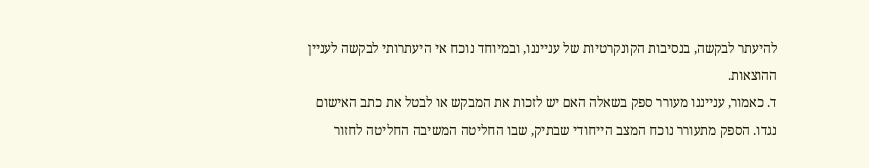להיעתר לבקשה, בנסיבות הקונקרטיות של ענייננו, ובמיוחד נוכח אי היעתרותי לבקשה לעניין ההוצאות.
ד. כאמור, ענייננו מעורר ספק בשאלה האם יש לזכות את המבקש או לבטל את כתב האישום נגדו. הספק מתעורר נוכח המצב הייחודי שבתיק, שבו החליטה המשיבה החליטה לחזור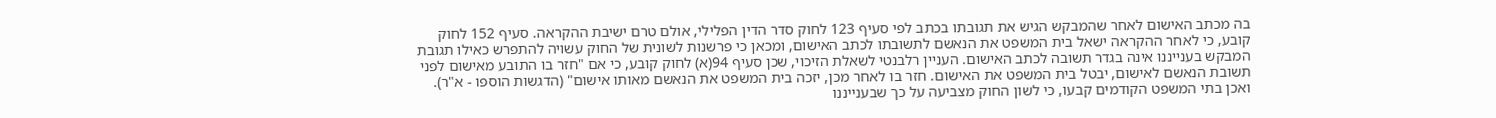בה מכתב האישום לאחר שהמבקש הגיש את תגובתו בכתב לפי סעיף 123 לחוק סדר הדין הפלילי, אולם טרם ישיבת ההקראה. סעיף 152 לחוק קובע, כי לאחר ההקראה ישאל בית המשפט את הנאשם לתשובתו לכתב האישום, ומכאן כי פרשנות לשונית של החוק עשויה להתפרש כאילו תגובת המבקש בענייננו אינה בגדר תשובה לכתב האישום. העניין רלבנטי לשאלת הזיכוי, שכן סעיף 94(א) לחוק קובע, כי אם "חזר בו התובע מאישום לפני תשובת הנאשם לאישום, יבטל בית המשפט את האישום. חזר בו לאחר מכן, יזכה בית המשפט את הנאשם מאותו אישום" (הדגשות הוספו - א"ר). ואכן בתי המשפט הקודמים קבעו, כי לשון החוק מצביעה על כך שבענייננו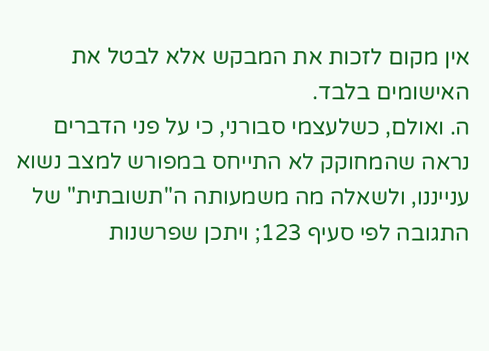אין מקום לזכות את המבקש אלא לבטל את האישומים בלבד.
ה. ואולם, כשלעצמי סבורני, כי על פני הדברים נראה שהמחוקק לא התייחס במפורש למצב נשוא ענייננו, ולשאלה מה משמעותה ה"תשובתית" של התגובה לפי סעיף 123; ויתכן שפרשנות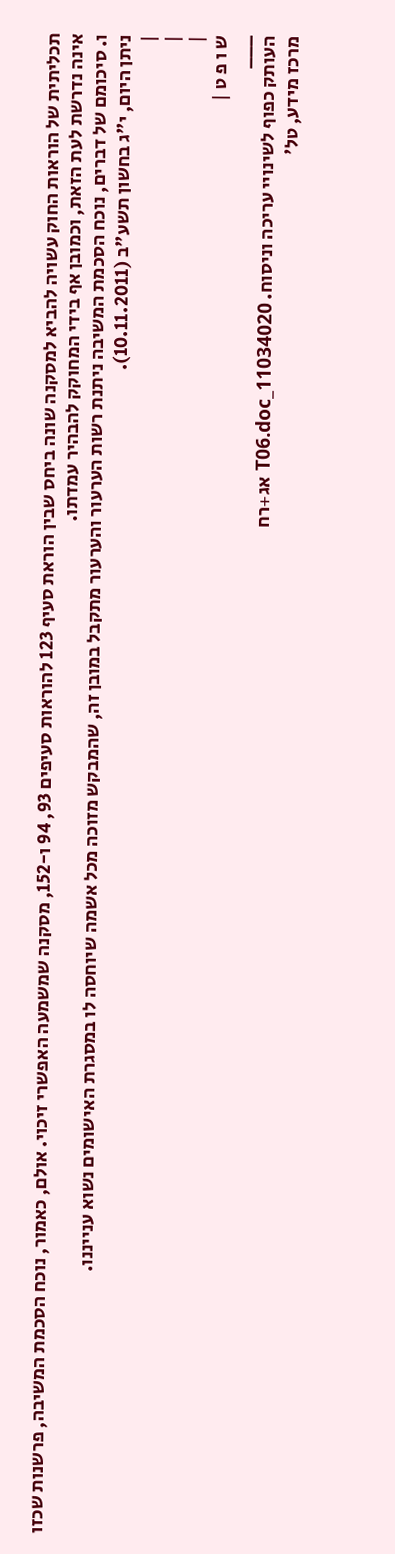תכליתית של הוראות החוק עשויה להביא למסקנה שונה ביחס שבין הוראת סעיף 123 להוראות סעיפים 93, 94 ו-152, מסקנה שמשמעה האפשרי זיכוי. אולם, כאמור, נוכח הסכמת המשיבה, פרשנות שכזו אינה נדרשת לעת הזאת, וכמובן אף בידי המחוקק להבהיר עמדתו.
ו. סיכומם של דברים, נוכח הסכמת המשיבה ניתנת רשות הערעור והערעור מתקבל במובן זה, שהמבקש מזוכה מכל אשמה שיוחסה לו במסגרת האישומים נשוא ענייננו.
ניתן היום, י"ג בחשון תשע"ב (10.11.2011).
|
|
|
ש ו פ ט |
___
העותק כפוף לשינויי עריכה וניסוח. 11034020_T06.doc אג+רח
מרכז מידע, טל'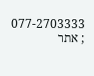077-2703333 ; אתר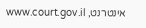אינטרנט, www.court.gov.il